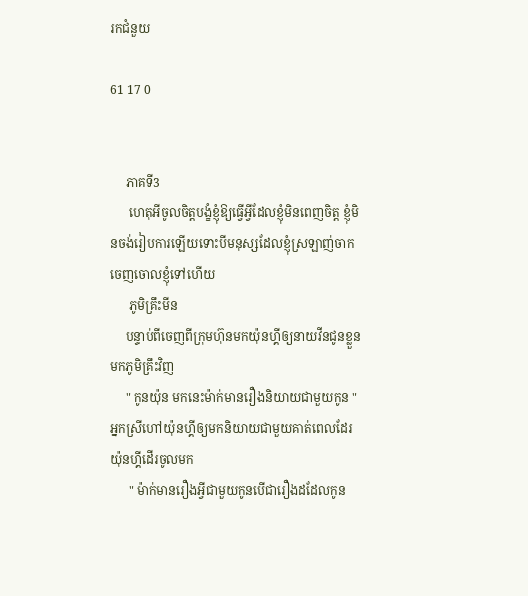រកជំនួយ

61 17 0


     ភាគទី3
      ហេតុអីចូលចិត្តបង្ខំខ្ញុំឱ្យធ្វើអ្វីដែលខ្ញុំមិនពេញចិត្ត ខ្ញុំមិនចង់រៀបការឡើយទោះបីមនុស្សដែលខ្ញុំស្រឡាញ់ចាកចេញចោលខ្ញុំទៅហើយ
      ភូមិគ្រឹះមីន
     បន្ទាប់ពីចេញពីក្រុមហ៊ុនមកយ៉ុនហ្គីឲ្យនាយវីនជូនខ្លួនមកភូមិគ្រឹះវិញ
     " កូនយ៉ុន មកនេះម៉ាក់មានរឿងនិយាយជាមួយកូន "អ្នកស្រីហៅយ៉ុនហ្គីឲ្យមកនិយាយជាមួយគាត់ពេលដែរយ៉ុនហ្គីដើរចូលមក
      " ម៉ាក់មានរឿងអ្វីជាមួយកូនបើជារឿងដដែលកូន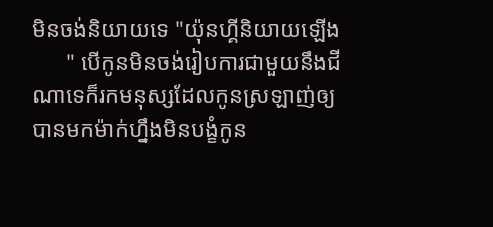មិនចង់និយាយទេ "យ៉ុនហ្គីនិយាយឡើង
      " បើកូនមិនចង់រៀបការជាមួយនឹងជីណាទេក៏រកមនុស្សដែលកូនស្រឡាញ់ឲ្យបានមកម៉ាក់ហ្នឹងមិនបង្ខំកូន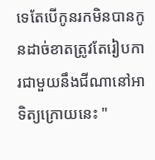ទេតែបើកូនរកមិនបានកូនដាច់ខាតត្រូវតែរៀបការជាមួយនឹងជីណានៅអាទិត្យក្រោយនេះ "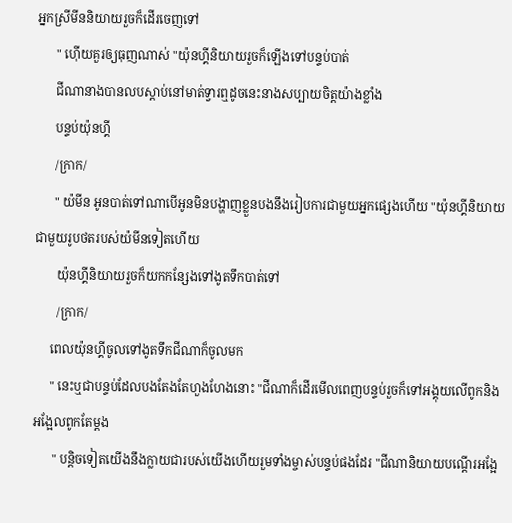អ្នកស្រីមីននិយាយរួចក៏ដើរចេញទៅ
      " ហ៊ើយគួរឲ្យធុញណាស់ "យ៉ុនហ្គីនិយាយរួចក៏ឡើងទៅបន្ទប់បាត់
      ជីណានាងបានលបស្ដាប់នៅមាត់ទ្វារឮដូចនេះនាងសប្បាយចិត្តយ៉ាងខ្លាំង
      បន្ទប់យ៉ុនហ្គី
      /ក្រាក/
      " យ៉មីន អូនបាត់ទៅណាបើអូនមិនបង្ហាញខ្លួនបងនឹងរៀបការជាមួយអ្នកផ្សេងហើយ "យ៉ុនហ្គីនិយាយជាមួយរូបថតរបស់យ៉មីនទៀតហើយ
       យ៉ុនហ្គីនិយាយរួចក៏យកកន្សែងទៅងូតទឹកបាត់ទៅ
       /ក្រាក/
     ពេលយ៉ុនហ្គីចូលទៅងូតទឹកជីណាក៏ចូលមក
     " នេះឬជាបន្ទប់ដែលបងតែងតែហួងហែងនោះ "ជីណាក៏ដើរមើលពេញបន្ទប់រួចក៏ទៅអង្គុយលើពូកនិងអង្អែលពូកតែម្ដង
      " បន្តិចទៀតយើងនឹងក្លាយជារបស់យើងហើយរួមទាំងម្ចាស់បន្ទប់ផងដែរ "ជីណានិយាយបណ្ដើរអង្អែ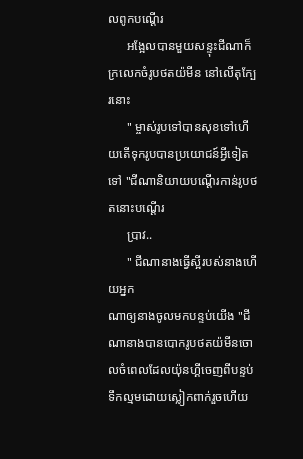លពូកបណ្ដើរ
      អង្អែលបានមួយសន្ទុះជីណាក៏ក្រលេកចំរូបថតយ៉មីន នៅលើតុក្បែរនោះ
      " ម្ចាស់រូបទៅបានសុខទៅហើយតើទុករូបបានប្រយោជន៍អ្វីទៀតទៅ "ជីណានិយាយបណ្ដើរកាន់រូបថតនោះបណ្ដើរ
      ប្រាវ..
      " ជីណានាងធ្វើស្អីរបស់នាងហើយអ្នក
ណាឲ្យនាងចូលមកបន្ទប់យើង "ជីណានាងបានបោករូបថតយ៉មីនចោលចំពេលដែលយ៉ុនហ្គីចេញពីបន្ទប់ទឹកល្មមដោយស្លៀកពាក់រួចហើយ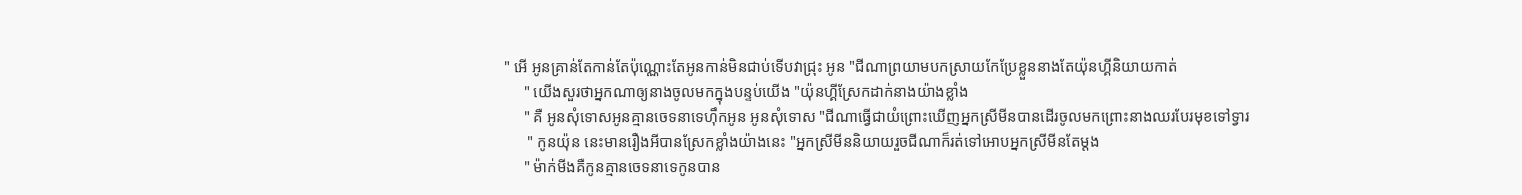" អើ អូនគ្រាន់តែកាន់តែប៉ុណ្ណោះតែអូនកាន់មិនជាប់ទើបវាជ្រុះ អូន "ជីណាព្រយាមបកស្រាយកែប្រែខ្លួននាងតែយ៉ុនហ្គីនិយាយកាត់
     " យើងសួរថាអ្នកណាឲ្យនាងចូលមកក្នុងបន្ទប់យើង "យ៉ុនហ្គីស្រែកដាក់នាងយ៉ាងខ្លាំង
     " គឺ អូនសំុទោសអូនគ្មានចេទនាទេហ៊ឹកអូន អូនសុំទោស "ជីណាធ្វើជាយំព្រោះឃើញអ្នកស្រីមីនបានដើរចូលមកព្រោះនាងឈរបែរមុខទៅទ្វារ
      " កូនយ៉ុន នេះមានរឿងអីបានស្រែកខ្លាំងយ៉ាងនេះ "អ្នកស្រីមីននិយាយរួចជីណាក៏រត់ទៅអោបអ្នកស្រីមីនតែម្ដង
     " ម៉ាក់មីងគឺកូនគ្មានចេទនាទេកូនបាន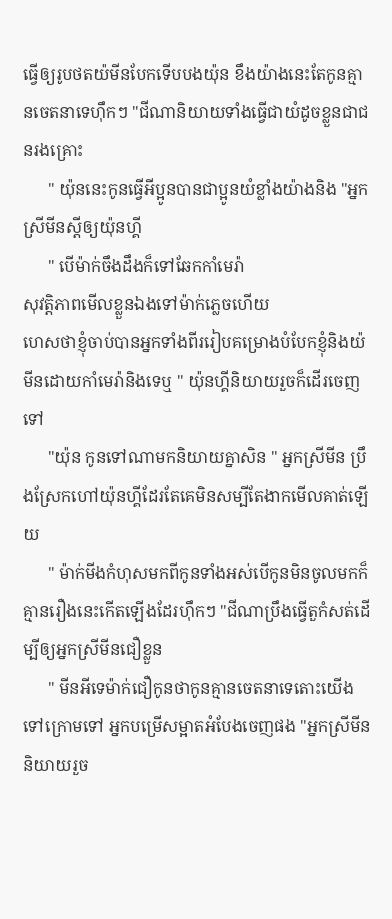ធ្វើឲ្យរូបថតយ៉មីនបែកទើបបងយ៉ុន ខឹងយ៉ាងនេះតែកូនគ្មានចេតនាទេហ៊ឹកៗ "ជីណានិយាយទាំងធ្វើជាយំដូចខ្លួនជាជនរងគ្រោះ
      " យ៉ុននេះកូនធ្វើអីប្អូនបានជាប្អូនយំខ្លាំងយ៉ាងនិង "អ្នកស្រីមីនស្ដីឲ្យយ៉ុនហ្គី
      " បើម៉ាក់ចឹងដឹងក៏ទៅឆែកកាំមេរ៉ា
សុវត្តិភាពមើលខ្លួនឯងទៅម៉ាក់ភ្លេចហើយ
ហេសថាខ្ញុំចាប់បានអ្នកទាំងពីររៀបគម្រោងបំបែកខ្ញុំនិងយ៉មីនដោយកាំមេរ៉ានិងទេឬ " យ៉ុនហ្គីនិយាយរួចក៏ដើរចេញទៅ
      "យ៉ុន កូនទៅណាមកនិយាយគ្នាសិន " អ្នកស្រីមីន ប្រឹងស្រែកហៅយ៉ុនហ្គីដែរតែគេមិនសម្បីតែងាកមើលគាត់ឡើយ
      " ម៉ាក់មីងកំហុសមកពីកូនទាំងអស់បើកូនមិនចូលមកក៏គ្មានរឿងនេះកើតឡើងដែរហ៊ឹកៗ "ជីណាប្រឹងធ្វើតួកំសត់ដើម្បីឲ្យអ្នកស្រីមីនជឿខ្លួន
      " មីនអីទេម៉ាក់ជឿកូនថាកូនគ្មានចេតនាទេតោះយើងទៅក្រោមទៅ អ្នកបម្រើសម្អាតអំបែងចេញផង "អ្នកស្រីមីននិយាយរួច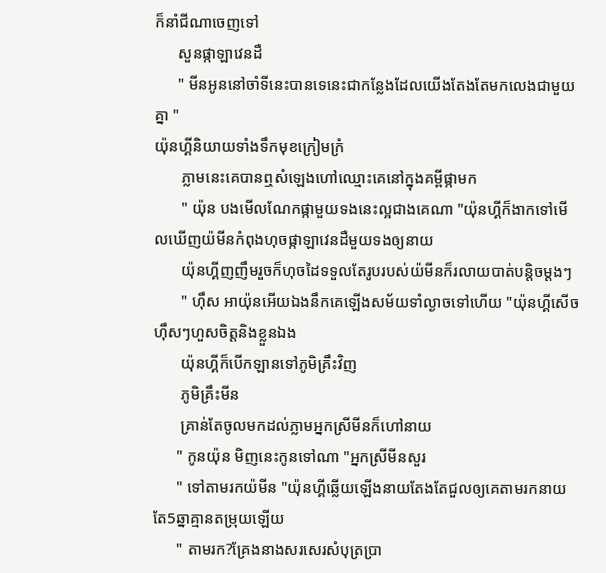ក៏នាំជីណាចេញទៅ
      សួនផ្កាឡាវេនដឺ
      " មីនអូននៅចាំទីនេះបានទេនេះជាកន្លែងដែលយើងតែងតែមកលេងជាមួយគ្នា "
យ៉ុនហ្គីនិយាយទាំងទឹកមុខក្រៀមក្រំ
       ភ្លាមនេះគេបានឮសំឡេងហៅឈ្មោះគេនៅក្នុងគម្ពីផ្កាមក
       " យ៉ុន បងមើលណែកផ្កាមួយទងនេះល្អជាងគេណា "យ៉ុនហ្គីក៏ងាកទៅមើលឃើញយ៉មីនកំពុងហុចផ្កាឡាវេនដឺមួយទងឲ្យនាយ
       យ៉ុនហ្គីញញឹមរួចក៏ហុចដៃទទួលតែរូបរបស់យ៉មីនក៏រលាយបាត់បន្តិចម្ដងៗ
       " ហ៊ឹស អាយ៉ុនអើយឯងនឹកគេឡើងសម័យទាំល្ងាចទៅហើយ "យ៉ុនហ្គីសើចហ៊ឹសៗហួសចិត្តនិងខ្លួនឯង
       យ៉ុនហ្គីក៏បើកឡានទៅភូមិគ្រឹះវិញ
       ភូមិគ្រឹះមីន
       គ្រាន់តែចូលមកដល់ភ្លាមអ្នកស្រីមីនក៏ហៅនាយ
      " កូនយ៉ុន មិញនេះកូនទៅណា "អ្នកស្រីមីនសួរ
      " ទៅតាមរកយ៉មីន "យ៉ុនហ្គីឆ្លើយឡើងនាយតែងតែជួលឲ្យគេតាមរកនាយតែ5ឆ្នាគ្មានតម្រុយឡើយ
      " តាមរក?គ្រែងនាងសរសេរសំបុត្រប្រា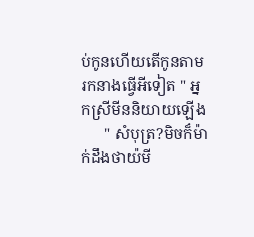ប់កូនហើយតើកូនតាមរកនាងធ្វើអីទៀត " អ្នកស្រីមីននិយាយឡើង
      " សំបុត្រ?មិចក៏ម៉ាក់ដឹងថាយ៉មី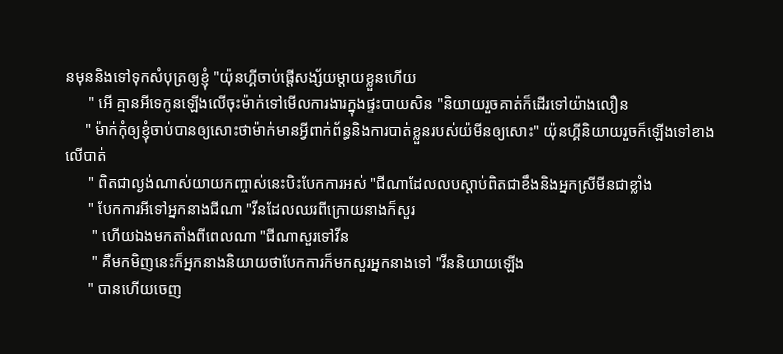នមុននិងទៅទុកសំបុត្រឲ្យខ្ញុំ "យ៉ុនហ្គីចាប់ផ្ដើសង្ស័យម្ដាយខ្លួនហើយ
      " អើ គ្មានអីទេកូនឡើងលើចុះម៉ាក់ទៅមើលការងារក្នុងផ្ទះបាយសិន "និយាយរួចគាត់ក៏ដើរទៅយ៉ាងលឿន
     " ម៉ាក់កុំឲ្យខ្ញុំចាប់បានឲ្យសោះថាម៉ាក់មានអ្វីពាក់ព័ន្ធនិងការបាត់ខ្លួនរបស់យ៉មីនឲ្យសោះ" យ៉ុនហ្គីនិយាយរួចក៏ឡើងទៅខាងលើបាត់
      " ពិតជាល្ងង់ណាស់យាយកញ្ចាស់នេះបិះបែកការអស់ "ជីណាដែលលបស្ដាប់ពិតជាខឹងនិងអ្នកស្រីមីនជាខ្លាំង
      " បែកការអីទៅអ្នកនាងជីណា "វីនដែលឈរពីក្រោយនាងក៏សួរ
       " ហើយឯងមកតាំងពីពេលណា "ជីណាសួរទៅវីន
       " គឺមកមិញនេះក៏អ្នកនាងនិយាយថាបែកការក៏មកសួរអ្នកនាងទៅ "វីននិយាយឡើង
      " បានហើយចេញ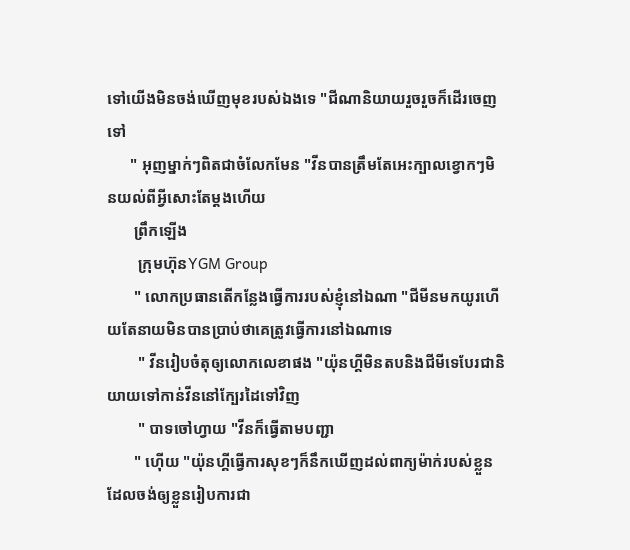ទៅយើងមិនចង់ឃើញមុខរបស់ឯងទេ "ជីណានិយាយរួចរួចក៏ដើរចេញទៅ
      " អុញម្នាក់ៗពិតជាចំលែកមែន "វីនបានត្រឹមតែអេះក្បាលខ្វោកៗមិនយល់ពីអ្វីសោះតែម្ដងហើយ
       ព្រឹកឡើង
        ក្រុមហ៊ុនYGM Group
       " លោកប្រធានតើកន្លែងធ្វើការរបស់ខ្ញុំនៅឯណា "ជីមីនមកយូរហើយតែនាយមិនបានប្រាប់ថាគេត្រូវធ្វើការនៅឯណាទេ
        " វីនរៀបចំតុឲ្យលោកលេខាផង "យ៉ុនហ្គីមិនតបនិងជីមីទេបែរជានិយាយទៅកាន់វីននៅក្បែរដៃទៅវិញ
        " បាទចៅហ្វាយ "វីនក៏ធ្វើតាមបញ្ជា
       " ហ៊ើយ "យ៉ុនហ្គីធ្វើការសុខៗក៏នឹកឃើញដល់ពាក្យម៉ាក់របស់ខ្លួនដែលចង់ឲ្យខ្លួនរៀបការជា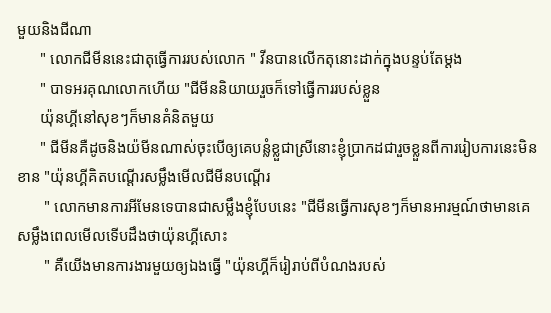មួយនិងជីណា
      " លោកជីមីននេះជាតុធ្វើការរបស់លោក " វីនបានលើកតុនោះដាក់ក្នុងបន្ទប់តែម្ដង
      " បាទអរគុណលោកហើយ "ជីមីននិយាយរួចក៏ទៅធ្វើការរបស់ខ្លួន
      យ៉ុនហ្គីនៅសុខៗក៏មានគំនិតមួយ
      " ជីមីនគឺដូចនិងយ៉មីនណាស់ចុះបើឲ្យគេបន្លំខ្លួជាស្រីនោះខ្ញុំប្រាកដជារួចខ្លួនពីការរៀបការនេះមិនខាន "យ៉ុនហ្គីគិតបណ្ដើរសម្លឹងមើលជីមីនបណ្ដើរ
       " លោកមានការអីមែនទេបានជាសម្លឹងខ្ញុំបែបនេះ "ជីមីនធ្វើការសុខៗក៏មានអារម្មណ៍ថាមានគេសម្លឹងពេលមើលទើបដឹងថាយ៉ុនហ្គីសោះ
       " គឺយើងមានការងារមួយឲ្យឯងធ្វើ "យ៉ុនហ្គីក៏រៀរាប់ពីបំណងរបស់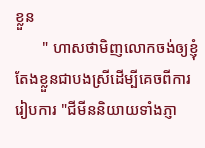ខ្លួន
       " ហាសថាមិញលោកចង់ឲ្យខ្ញុំតែងខ្លួនជាបងស្រីដើម្បីគេចពីការរៀបការ "ជីមីននិយាយទាំងភ្ញា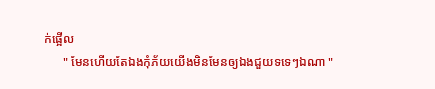ក់ផ្អើល
      " មែនហើយតែឯងកំុភ័យយើងមិនមែនឲ្យឯងជួយទទេៗឯណា "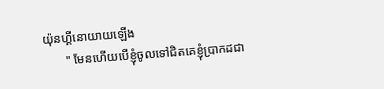យ៉ុនហ្គីនោយាយឡើង
       " មែនហើយបើខ្ញុំចូលទៅជិតគេខ្ញុំប្រាកដជា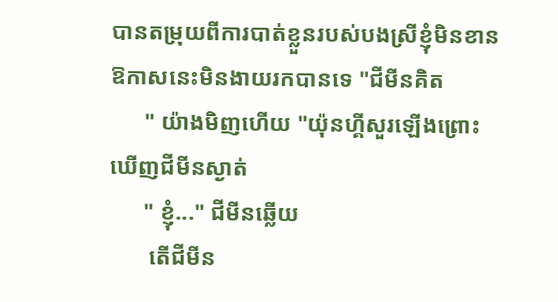បានតម្រុយពីការបាត់ខ្លួនរបស់បងស្រីខ្ញុំមិនខានឱកាសនេះមិនងាយរកបានទេ "ជីមីនគិត
      " យ៉ាងមិញហើយ "យ៉ុនហ្គីសួរឡើងព្រោះឃើញជីមីនស្ងាត់
      " ខ្ញុំ..." ជីមីនឆ្លើយ
       តើជីមីន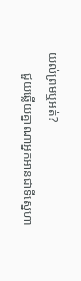យល់ព្រមឬអត់?
       ជួយឆ្លើយគ្នាណាអ្នកអានជាទីស្នេហា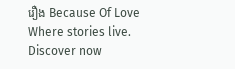រឿង Because Of Love Where stories live. Discover now